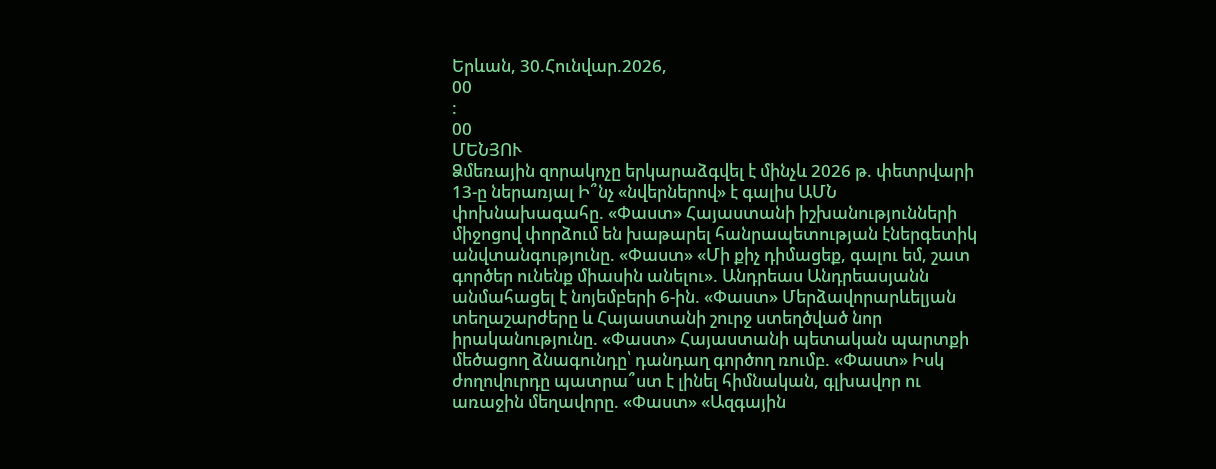Երևան, 30.Հունվար.2026,
00
:
00
ՄԵՆՅՈՒ
Ձմեռային զորակոչը երկարաձգվել է մինչև 2026 թ. փետրվարի 13-ը ներառյալ Ի՞նչ «նվերներով» է գալիս ԱՄՆ փոխնախագահը. «Փաստ» Հայաստանի իշխանությունների միջոցով փորձում են խաթարել հանրապետության էներգետիկ անվտանգությունը. «Փաստ» «Մի քիչ դիմացեք, գալու եմ, շատ գործեր ունենք միասին անելու». Անդրեաս Անդրեասյանն անմահացել է նոյեմբերի 6-ին. «Փաստ» Մերձավորարևելյան տեղաշարժերը և Հայաստանի շուրջ ստեղծված նոր իրականությունը. «Փաստ» Հայաստանի պետական պարտքի մեծացող ձնագունդը՝ դանդաղ գործող ռումբ. «Փաստ» Իսկ ժողովուրդը պատրա՞ստ է լինել հիմնական, գլխավոր ու առաջին մեղավորը. «Փաստ» «Ազգային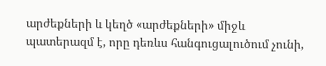արժեքների և կեղծ «արժեքների» միջև պատերազմ է, որը դեռևս հանգուցալուծում չունի,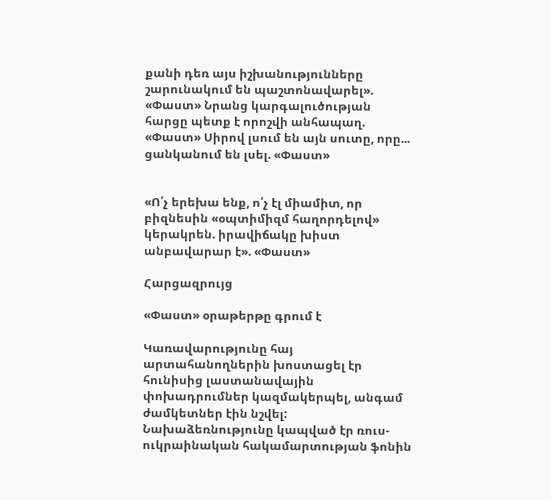քանի դեռ այս իշխանությունները շարունակում են պաշտոնավարել». «Փաստ» Նրանց կարգալուծության հարցը պետք է որոշվի անհապաղ. «Փաստ» Սիրով լսում են այն սուտը, որը... ցանկանում են լսել. «Փաստ»


«Ո՛չ երեխա ենք, ո՛չ էլ միամիտ, որ բիզնեսին «օպտիմիզմ հաղորդելով» կերակրեն. իրավիճակը խիստ անբավարար է». «Փաստ»

Հարցազրույց

«Փաստ» օրաթերթը գրում է

Կառավարությունը հայ արտահանողներին խոստացել էր հունիսից լաստանավային փոխադրումներ կազմակերպել, անգամ ժամկետներ էին նշվել: Նախաձեռնությունը կապված էր ռուս-ուկրաինական հակամարտության ֆոնին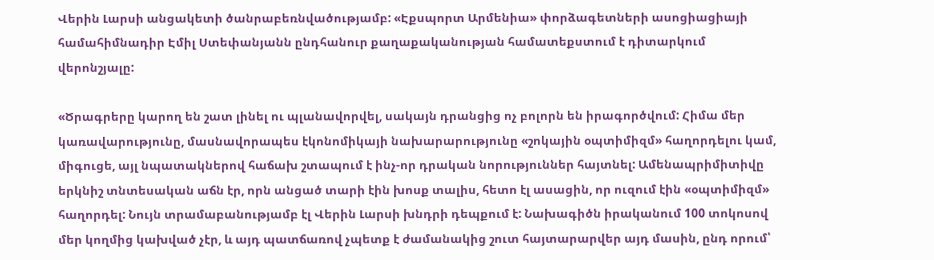Վերին Լարսի անցակետի ծանրաբեռնվածությամբ: «Էքսպորտ Արմենիա» փորձագետների ասոցիացիայի համահիմնադիր Էմիլ Ստեփանյանն ընդհանուր քաղաքականության համատեքստում է դիտարկում վերոնշյալը:

«Ծրագրերը կարող են շատ լինել ու պլանավորվել, սակայն դրանցից ոչ բոլորն են իրագործվում: Հիմա մեր կառավարությունը, մասնավորապես էկոնոմիկայի նախարարությունը «շոկային օպտիմիզմ» հաղորդելու կամ, միգուցե, այլ նպատակներով հաճախ շտապում է ինչ-որ դրական նորություններ հայտնել: Ամենապրիմիտիվը երկնիշ տնտեսական աճն էր, որն անցած տարի էին խոսք տալիս, հետո էլ ասացին, որ ուզում էին «օպտիմիզմ» հաղորդել: Նույն տրամաբանությամբ էլ Վերին Լարսի խնդրի դեպքում է: Նախագիծն իրականում 100 տոկոսով մեր կողմից կախված չէր, և այդ պատճառով չպետք է ժամանակից շուտ հայտարարվեր այդ մասին, ընդ որում՝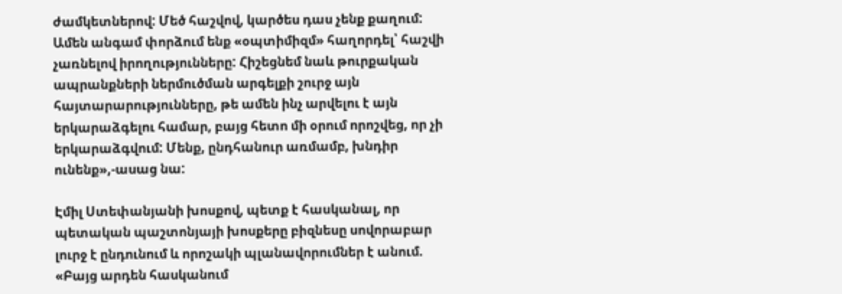ժամկետներով: Մեծ հաշվով, կարծես դաս չենք քաղում: Ամեն անգամ փորձում ենք «օպտիմիզմ» հաղորդել՝ հաշվի չառնելով իրողությունները: Հիշեցնեմ նաև թուրքական ապրանքների ներմուծման արգելքի շուրջ այն հայտարարությունները, թե ամեն ինչ արվելու է այն երկարաձգելու համար, բայց հետո մի օրում որոշվեց, որ չի երկարաձգվում: Մենք, ընդհանուր առմամբ, խնդիր ունենք»,-ասաց նա:

Էմիլ Ստեփանյանի խոսքով, պետք է հասկանալ, որ պետական պաշտոնյայի խոսքերը բիզնեսը սովորաբար լուրջ է ընդունում և որոշակի պլանավորումներ է անում. «Բայց արդեն հասկանում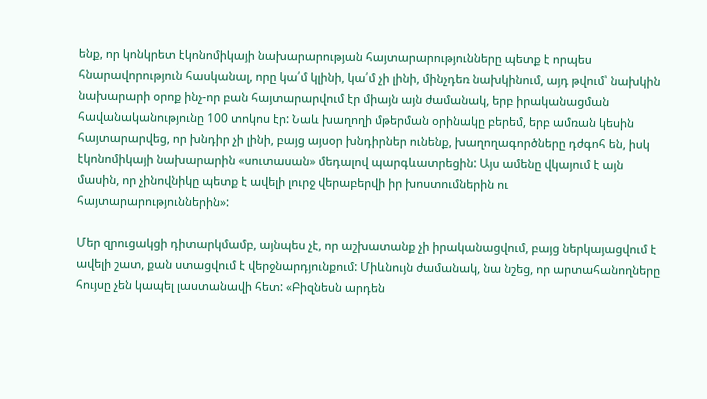ենք, որ կոնկրետ էկոնոմիկայի նախարարության հայտարարությունները պետք է որպես հնարավորություն հասկանալ, որը կա՛մ կլինի, կա՛մ չի լինի, մինչդեռ նախկինում, այդ թվում՝ նախկին նախարարի օրոք ինչ-որ բան հայտարարվում էր միայն այն ժամանակ, երբ իրականացման հավանականությունը 100 տոկոս էր: Նաև խաղողի մթերման օրինակը բերեմ, երբ ամռան կեսին հայտարարվեց, որ խնդիր չի լինի, բայց այսօր խնդիրներ ունենք, խաղողագործները դժգոհ են, իսկ էկոնոմիկայի նախարարին «սուտասան» մեդալով պարգևատրեցին: Այս ամենը վկայում է այն մասին, որ չինովնիկը պետք է ավելի լուրջ վերաբերվի իր խոստումներին ու հայտարարություններին»:

Մեր զրուցակցի դիտարկմամբ, այնպես չէ, որ աշխատանք չի իրականացվում, բայց ներկայացվում է ավելի շատ, քան ստացվում է վերջնարդյունքում: Միևնույն ժամանակ, նա նշեց, որ արտահանողները հույսը չեն կապել լաստանավի հետ: «Բիզնեսն արդեն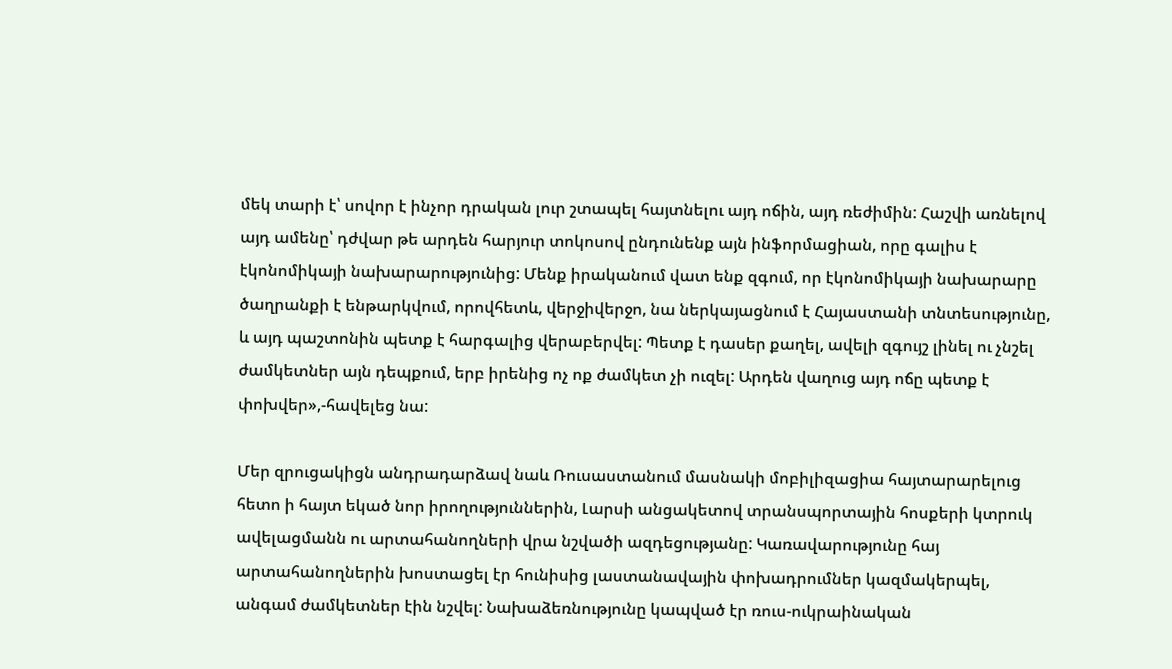մեկ տարի է՝ սովոր է ինչոր դրական լուր շտապել հայտնելու այդ ոճին, այդ ռեժիմին: Հաշվի առնելով այդ ամենը՝ դժվար թե արդեն հարյուր տոկոսով ընդունենք այն ինֆորմացիան, որը գալիս է էկոնոմիկայի նախարարությունից: Մենք իրականում վատ ենք զգում, որ էկոնոմիկայի նախարարը ծաղրանքի է ենթարկվում, որովհետև, վերջիվերջո, նա ներկայացնում է Հայաստանի տնտեսությունը, և այդ պաշտոնին պետք է հարգալից վերաբերվել: Պետք է դասեր քաղել, ավելի զգույշ լինել ու չնշել ժամկետներ այն դեպքում, երբ իրենից ոչ ոք ժամկետ չի ուզել: Արդեն վաղուց այդ ոճը պետք է փոխվեր»,-հավելեց նա:

Մեր զրուցակիցն անդրադարձավ նաև Ռուսաստանում մասնակի մոբիլիզացիա հայտարարելուց հետո ի հայտ եկած նոր իրողություններին, Լարսի անցակետով տրանսպորտային հոսքերի կտրուկ ավելացմանն ու արտահանողների վրա նշվածի ազդեցությանը: Կառավարությունը հայ արտահանողներին խոստացել էր հունիսից լաստանավային փոխադրումներ կազմակերպել, անգամ ժամկետներ էին նշվել: Նախաձեռնությունը կապված էր ռուս-ուկրաինական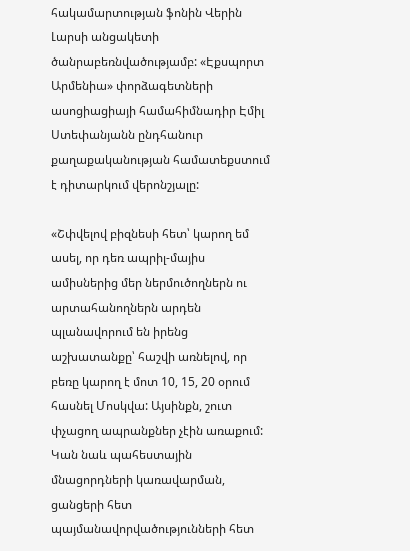հակամարտության ֆոնին Վերին Լարսի անցակետի ծանրաբեռնվածությամբ: «Էքսպորտ Արմենիա» փորձագետների ասոցիացիայի համահիմնադիր Էմիլ Ստեփանյանն ընդհանուր քաղաքականության համատեքստում է դիտարկում վերոնշյալը:

«Շփվելով բիզնեսի հետ՝ կարող եմ ասել, որ դեռ ապրիլ-մայիս ամիսներից մեր ներմուծողներն ու արտահանողներն արդեն պլանավորում են իրենց աշխատանքը՝ հաշվի առնելով, որ բեռը կարող է մոտ 10, 15, 20 օրում հասնել Մոսկվա: Այսինքն, շուտ փչացող ապրանքներ չէին առաքում: Կան նաև պահեստային մնացորդների կառավարման, ցանցերի հետ պայմանավորվածությունների հետ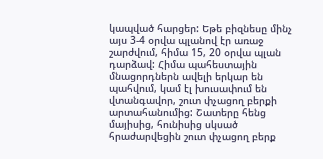կապված հարցեր: Եթե բիզնեսը մինչ այս 3-4 օրվա պլանով էր առաջ շարժվում, հիմա 15, 20 օրվա պլան դարձավ: Հիմա պահեստային մնացորդներն ավելի երկար են պահվում, կամ էլ խուսափում են վտանգավոր, շուտ փչացող բերքի արտահանումից: Շատերը հենց մայիսից, հունիսից սկսած հրաժարվեցին շուտ փչացող բերք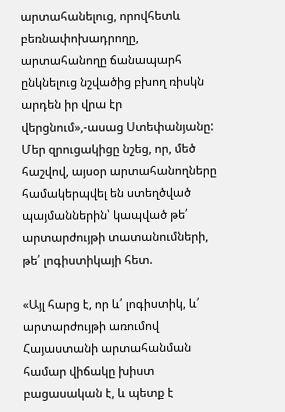արտահանելուց, որովհետև բեռնափոխադրողը, արտահանողը ճանապարհ ընկնելուց նշվածից բխող ռիսկն արդեն իր վրա էր վերցնում»,-ասաց Ստեփանյանը: Մեր զրուցակիցը նշեց, որ, մեծ հաշվով, այսօր արտահանողները համակերպվել են ստեղծված պայմաններին՝ կապված թե՛ արտարժույթի տատանումների, թե՛ լոգիստիկայի հետ.

«Այլ հարց է, որ և՛ լոգիստիկ, և՛ արտարժույթի առումով Հայաստանի արտահանման համար վիճակը խիստ բացասական է, և պետք է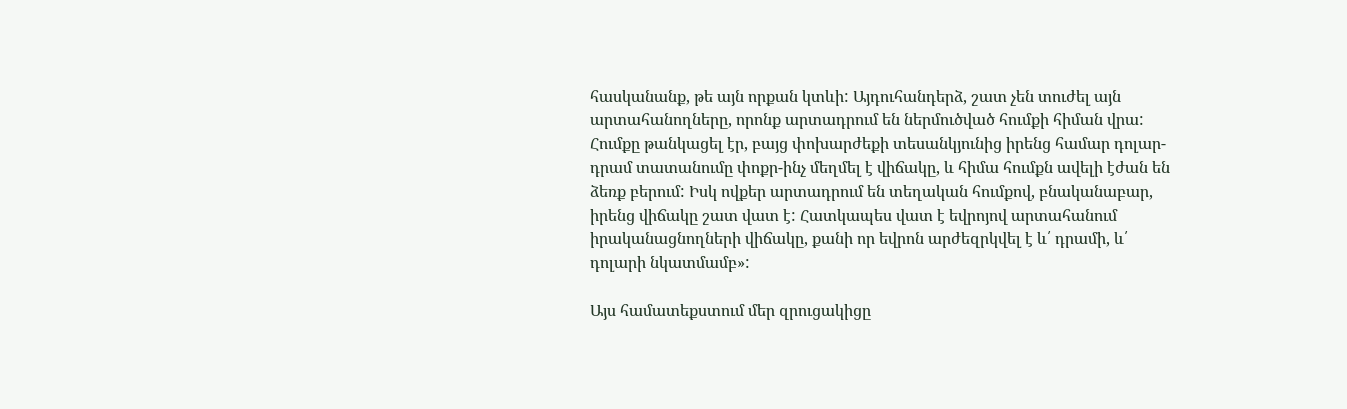հասկանանք, թե այն որքան կտևի: Այդուհանդերձ, շատ չեն տուժել այն արտահանողները, որոնք արտադրում են ներմուծված հումքի հիման վրա: Հումքը թանկացել էր, բայց փոխարժեքի տեսանկյունից իրենց համար դոլար-դրամ տատանումը փոքր-ինչ մեղմել է վիճակը, և հիմա հումքն ավելի էժան են ձեռք բերում: Իսկ ովքեր արտադրում են տեղական հումքով, բնականաբար, իրենց վիճակը շատ վատ է: Հատկապես վատ է եվրոյով արտահանում իրականացնողների վիճակը, քանի որ եվրոն արժեզրկվել է և՛ դրամի, և՛ դոլարի նկատմամբ»:

Այս համատեքստում մեր զրուցակիցը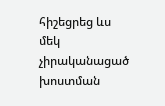հիշեցրեց ևս մեկ չիրականացած խոստման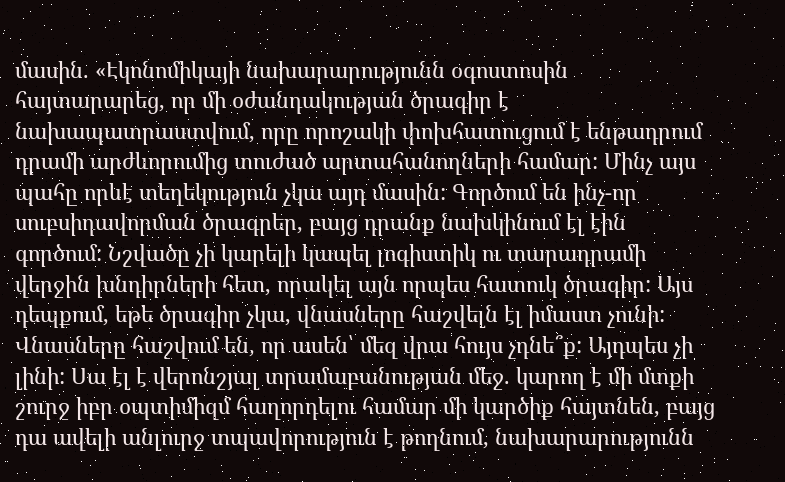մասին. «Էկոնոմիկայի նախարարությունն օգոստոսին հայտարարեց, որ մի օժանդակության ծրագիր է նախապատրաստվում, որը որոշակի փոխհատուցում է ենթադրում դրամի արժևորումից տուժած արտահանողների համար: Մինչ այս պահը որևէ տեղեկություն չկա այդ մասին: Գործում են ինչ-որ սուբսիդավորման ծրագրեր, բայց դրանք նախկինում էլ էին գործում: Նշվածը չի կարելի կապել լոգիստիկ ու տարադրամի վերջին խնդիրների հետ, որակել այն որպես հատուկ ծրագիր: Այս դեպքում, եթե ծրագիր չկա, վնասները հաշվելն էլ իմաստ չունի: Վնասները հաշվում են, որ ասեն՝ մեզ վրա հույս չդնե՞ք: Այդպես չի լինի: Սա էլ է վերոնշյալ տրամաբանության մեջ. կարող է մի մտքի շուրջ իբր օպտիմիզմ հաղորդելու համար մի կարծիք հայտնեն, բայց դա ավելի անլուրջ տպավորություն է թողնում, նախարարությունն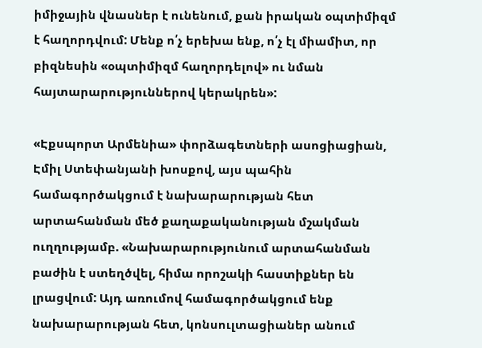իմիջային վնասներ է ունենում, քան իրական օպտիմիզմ է հաղորդվում: Մենք ո՛չ երեխա ենք, ո՛չ էլ միամիտ, որ բիզնեսին «օպտիմիզմ հաղորդելով» ու նման հայտարարություններով կերակրեն»:

«Էքսպորտ Արմենիա» փորձագետների ասոցիացիան, Էմիլ Ստեփանյանի խոսքով, այս պահին համագործակցում է նախարարության հետ արտահանման մեծ քաղաքականության մշակման ուղղությամբ. «Նախարարությունում արտահանման բաժին է ստեղծվել, հիմա որոշակի հաստիքներ են լրացվում: Այդ առումով համագործակցում ենք նախարարության հետ, կոնսուլտացիաներ անում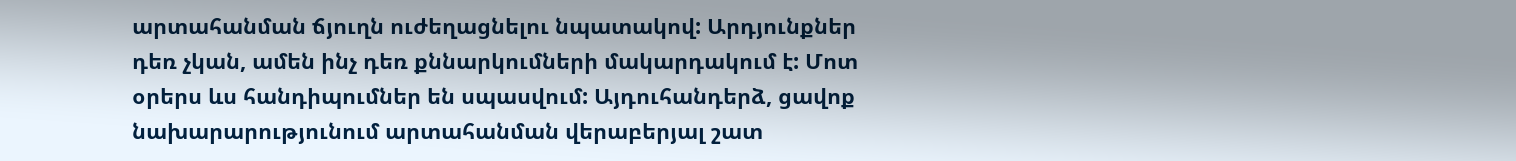արտահանման ճյուղն ուժեղացնելու նպատակով: Արդյունքներ դեռ չկան, ամեն ինչ դեռ քննարկումների մակարդակում է: Մոտ օրերս ևս հանդիպումներ են սպասվում: Այդուհանդերձ, ցավոք նախարարությունում արտահանման վերաբերյալ շատ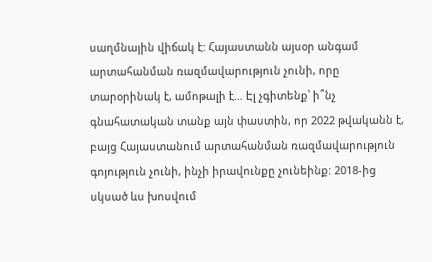սաղմնային վիճակ է: Հայաստանն այսօր անգամ արտահանման ռազմավարություն չունի, որը տարօրինակ է, ամոթալի է… Էլ չգիտենք՝ ի՞նչ գնահատական տանք այն փաստին, որ 2022 թվականն է, բայց Հայաստանում արտահանման ռազմավարություն գոյություն չունի, ինչի իրավունքը չունեինք: 2018-ից սկսած ևս խոսվում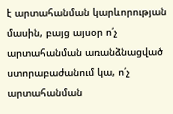է արտահանման կարևորության մասին, բայց այսօր ո՛չ արտահանման առանձնացված ստորաբաժանում կա, ո՛չ արտահանման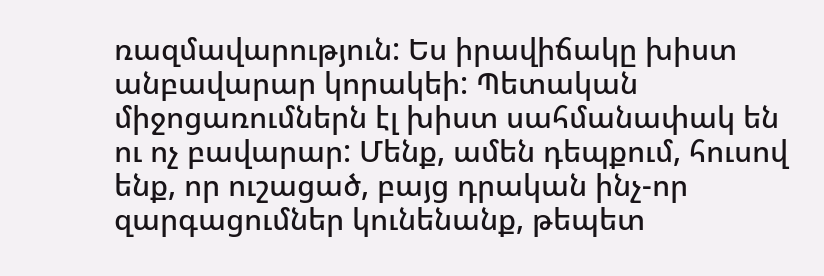ռազմավարություն: Ես իրավիճակը խիստ անբավարար կորակեի: Պետական միջոցառումներն էլ խիստ սահմանափակ են ու ոչ բավարար: Մենք, ամեն դեպքում, հուսով ենք, որ ուշացած, բայց դրական ինչ-որ զարգացումներ կունենանք, թեպետ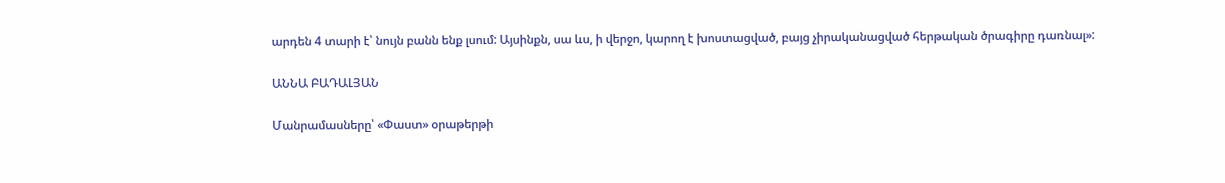արդեն 4 տարի է՝ նույն բանն ենք լսում: Այսինքն, սա ևս, ի վերջո, կարող է խոստացված, բայց չիրականացված հերթական ծրագիրը դառնալ»:

ԱՆՆԱ ԲԱԴԱԼՅԱՆ

Մանրամասները՝ «Փաստ» օրաթերթի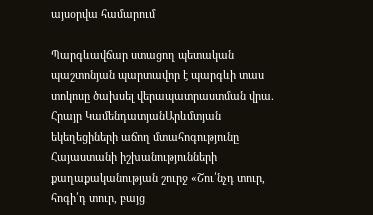այսօրվա համարում

Պարգևավճար ստացող պետական պաշտոնյան պարտավոր է պարգևի տաս տոկոսը ծախսել վերապատրաստման վրա. Հրայր ԿամենդատյանԱրևմտյան եկեղեցիների աճող մտահոգությունը Հայաստանի իշխանությունների քաղաքականության շուրջ «Շու՛նչդ տուր, հոգի՛դ տուր, բայց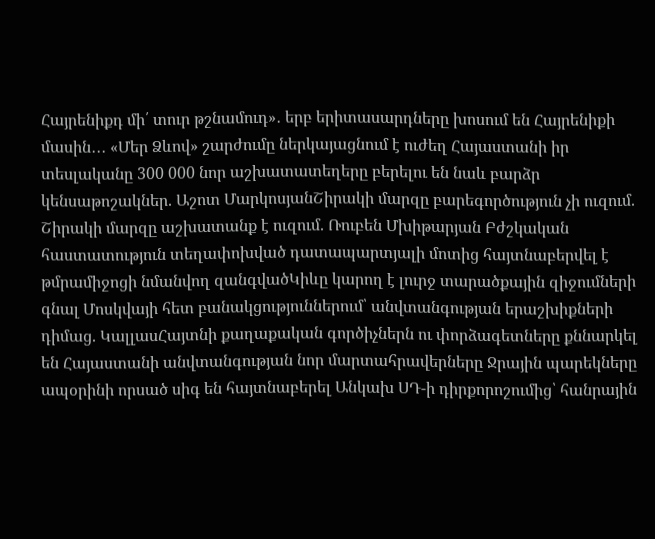Հայրենիքդ մի՛ տուր թշնամուդ»․ երբ երիտասարդները խոսում են Հայրենիքի մասին․․․ «Մեր Ձևով» շարժումը ներկայացնում է ուժեղ Հայաստանի իր տեսլականը 300 000 նոր աշխատատեղերը բերելու են նաև բարձր կենսաթոշակներ. Աշոտ ՄարկոսյանՇիրակի մարզը բարեգործություն չի ուզում. Շիրակի մարզը աշխատանք է ուզում. Ռուբեն Մխիթարյան Բժշկական հաստատություն տեղափոխված դատապարտյալի մոտից հայտնաբերվել է թմրամիջոցի նմանվող զանգվածԿիևը կարող է լուրջ տարածքային զիջումների գնալ Մոսկվայի հետ բանակցություններում՝ անվտանգության երաշխիքների դիմաց. ԿալլասՀայտնի քաղաքական գործիչներն ու փորձագետները քննարկել են Հայաստանի անվտանգության նոր մարտահրավերները Ջրային պարեկները ապօրինի որսած սիգ են հայտնաբերել Անկախ ՍԴ-ի դիրքորոշումից՝ հանրային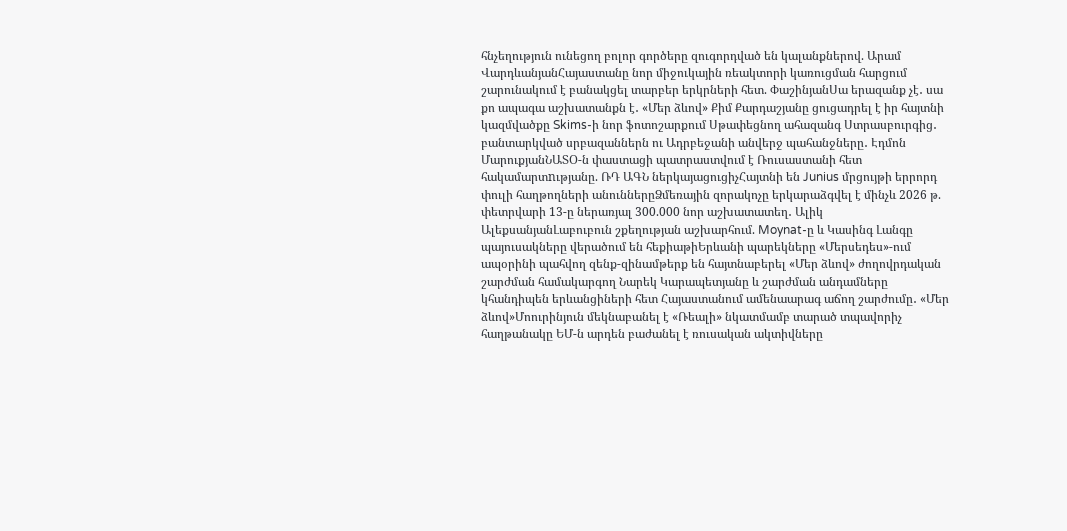հնչեղություն ունեցող բոլոր գործերը զուգորդված են կալանքներով. Արամ ՎարդևանյանՀայաստանը նոր միջուկային ռեակտորի կառուցման հարցում շարունակում է բանակցել տարբեր երկրների հետ. ՓաշինյանՍա երազանք չէ․ սա քո ապագա աշխատանքն է․ «Մեր ձևով» Քիմ Քարդաշյանը ցուցադրել է իր հայտնի կազմվածքը Skims-ի նոր ֆոտոշարքում Սթափեցնող ահազանգ Ստրասբուրգից․ բանտարկված սրբազաններն ու Ադրբեջանի անվերջ պահանջները․ Էդմոն ՄարուքյանՆԱՏՕ-ն փաստացի պատրաստվում է Ռուսաստանի հետ հակամարտnւթյանը. ՌԴ ԱԳՆ ներկայացուցիչՀայտնի են Junius մրցույթի երրորդ փուլի հաղթողների անուններըՁմեռային զորակոչը երկարաձգվել է մինչև 2026 թ. փետրվարի 13-ը ներառյալ 300.000 նոր աշխատատեղ․ Ալիկ ԱլեքսանյանԼաբուբուն շքեղության աշխարհում. Moynat-ը և Կասինգ Լանգը պայուսակները վերածում են հեքիաթիԵրևանի պարեկները «Մերսեդես»-ում ապօրինի պահվող զենք-զինամթերք են հայտնաբերել «Մեր ձևով» ժողովրդական շարժման համակարգող Նարեկ Կարապետյանը և շարժման անդամները կհանդիպեն երևանցիների հետ Հայաստանում ամենաարագ աճող շարժումը․ «Մեր ձևով»Մոուրինյուն մեկնաբանել է «Ռեալի» նկատմամբ տարած տպավորիչ հաղթանակը ԵՄ-ն արդեն բաժանել է ռուսական ակտիվները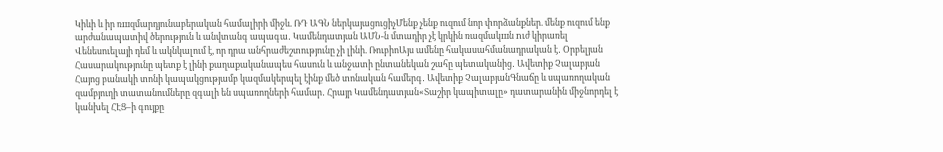Կիևի և իր ռшզմարդյունաբերական համալիրի միջև. ՌԴ ԱԳՆ ներկայացուցիչՄենք չենք ուզում նոր փորձանքներ. մենք ուզում ենք արժանապատիվ ծերություն և անվտանգ ապագա․ Կամենդատյան ԱՄՆ-ն մտադիր չէ կրկին ռազմակшն nւժ կիրառել Վենեսուելայի դեմ և ակնկալում է, որ դրա անհրաժեշտությունը չի լինի. ՌուբիոԱյս ամենը հակասահմանադրական է․ Օրբելյան Հասարակությունը պետք է լինի քաղաքականապես հասուն և անջատի ընտանեկան շահը պետականից․ Ավետիք Չալաբյան Հայոց բանակի տոնի կապակցությամբ կազմակերպել էինք մեծ տոնական համերգ․ Ավետիք ՉալաբյանԳնաճը և սպառողական զամբյուղի տատանումները զգալի են սպառողների համար․ Հրայր Կամենդատյան«Տաշիր կապիտալը» դատարանին միջնորդել է կանխել ՀԷՑ–ի գույքը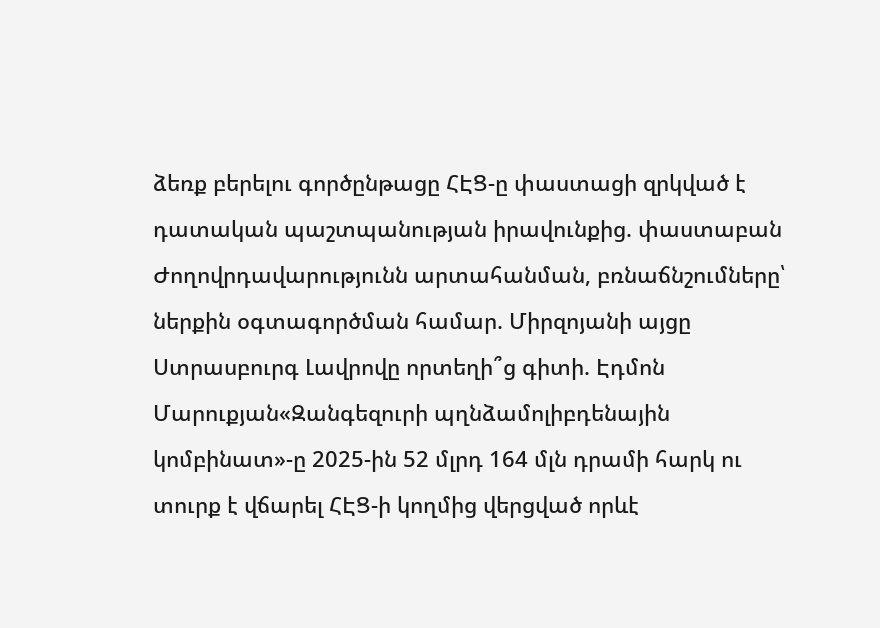ձեռք բերելու գործընթացը ՀԷՑ-ը փաստացի զրկված է դատական պաշտպանության իրավունքից. փաստաբան Ժողովրդավարությունն արտահանման, բռնաճնշումները՝ ներքին օգտագործման համար. Միրզոյանի այցը Ստրասբուրգ Լավրովը որտեղի՞ց գիտի. Էդմոն Մարուքյան«Զանգեզուրի պղնձամոլիբդենային կոմբինատ»-ը 2025-ին 52 մլրդ 164 մլն դրամի հարկ ու տուրք է վճարել ՀԷՑ-ի կողմից վերցված որևէ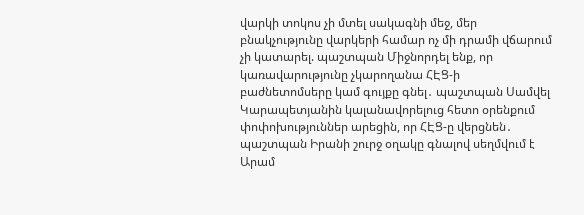վարկի տոկոս չի մտել սակագնի մեջ, մեր բնակչությունը վարկերի համար ոչ մի դրամի վճարում չի կատարել. պաշտպան Միջնորդել ենք, որ կառավարությունը չկարողանա ՀԷՑ-ի բաժնետոմսերը կամ գույքը գնել․ պաշտպան Սամվել Կարապետյանին կալանավորելուց հետո օրենքում փոփոխություններ արեցին, որ ՀԷՑ-ը վերցնեն․ պաշտպան Իրանի շուրջ օղակը գնալով սեղմվում է Արամ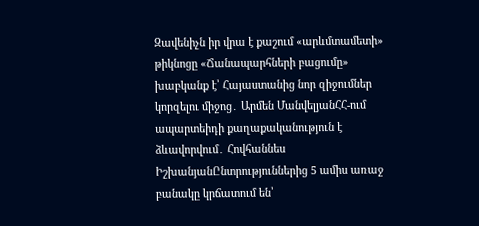Զավենիչն իր վրա է քաշում «արևմտամետի» թիկնոցը «Ճանապարհների բացումը» խաբկանք է՝ Հայաստանից նոր զիջումներ կորզելու միջոց․ Արմեն ՄանվելյանՀՀ-ում ապարտեիդի քաղաքականություն է ձևավորվում․ Հովհաննես ԻշխանյանԸնտրություններից 5 ամիս առաջ բանակը կրճատում են՝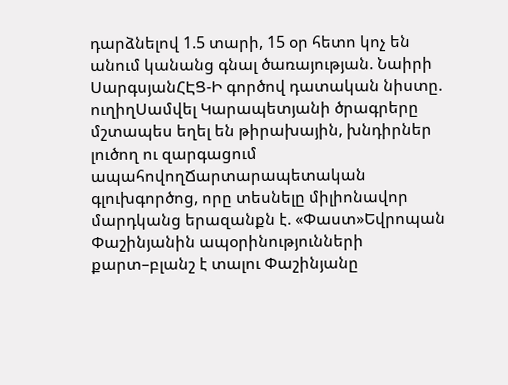դարձնելով 1.5 տարի, 15 օր հետո կոչ են անում կանանց գնալ ծառայության. Նաիրի ՍարգսյանՀԷՑ-Ի գործով դատական նիստը. ուղիղՍամվել Կարապետյանի ծրագրերը մշտապես եղել են թիրախային, խնդիրներ լուծող ու զարգացում ապահովողՃարտարապետական գլուխգործոց, որը տեսնելը միլիոնավոր մարդկանց երազանքն է. «Փաստ»Եվրոպան Փաշինյանին ապօրինությունների քարտ–բլանշ է տալու Փաշինյանը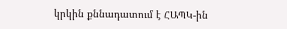կրկին քննադատում է ՀԱՊԿ-ին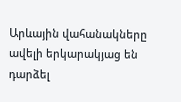Արևային վահանակները ավելի երկարակյաց են դարձել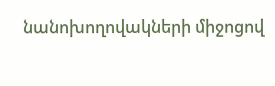նանոխողովակների միջոցով